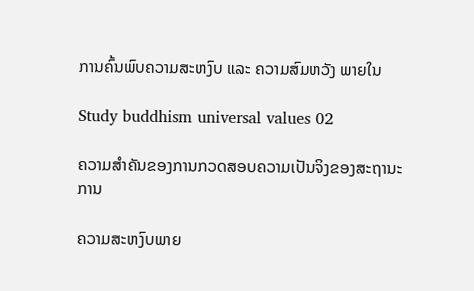ການຄົ້ນພົບຄວາມສະຫງົບ ແລະ ຄວາມສົມຫວັງ ພາຍໃນ

Study buddhism universal values 02

ຄວາມສຳຄັນຂອງການກວດສອບຄວາມເປັນຈິງຂອງສະຖານະການ

ຄວາມສະຫງົບພາຍ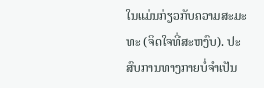ໃນແມ່ນກ່ຽວກັບຄວາມສະມະທະ (ຈິດໃຈທີ່ສະຫງົບ). ປະສົບການທາງກາຍບໍ່ຈຳເປັນ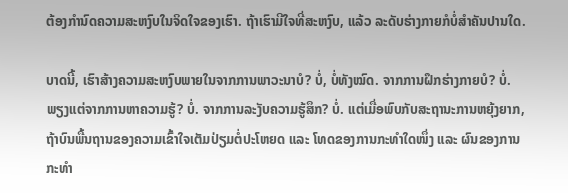ຕ້ອງກຳນົດຄວາມສະຫງົບໃນຈິດໃຈຂອງເຮົາ. ຖ້າເຮົາມີໃຈທີ່ສະຫງົບ, ແລ້ວ ລະດັບຮ່າງກາຍກໍບໍ່ສຳຄັນປານໃດ.

ບາດນີ້, ເຮົາສ້າງຄວາມສະຫງົບພາຍໃນຈາກການພາວະນາບໍ? ບໍ່, ບໍ່ທັງໝົດ. ຈາກການຝຶກຮ່າງກາຍບໍ? ບໍ່. ພຽງແຕ່ຈາກການຫາຄວາມຮູ້? ບໍ່. ຈາກການລະງັບຄວາມຮູ້ສຶກ? ບໍ່. ແຕ່ເມື່ອພົບກັບສະຖານະການຫຍຸ້ງຍາກ, ຖ້າບົນພື້ນຖານຂອງຄວາມເຂົ້າໃຈເຕັມປ່ຽມຕໍ່ປະໂຫຍດ ແລະ ໂທດຂອງການກະທຳໃດໜຶ່ງ ແລະ ຜົນຂອງການກະທຳ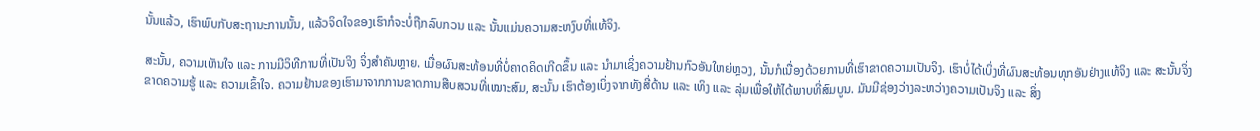ນັ້ນແລ້ວ, ເຮົາພົບກັບສະຖານະການນັ້ນ, ແລ້ວຈິດໃຈຂອງເຮົາກໍຈະບໍ່ຖືກລົບກວນ ແລະ ນັ້ນແມ່ນຄວາມສະຫງົບທີ່ແທ້ຈິງ.

ສະນັ້ນ, ຄວາມເຫັນໃຈ ແລະ ການມີວິທີການທີ່ເປັນຈິງ ຈິ່ງສຳຄັນຫຼາຍ. ເມື່ອຜົນສະທ້ອນທີ່ບໍ່ຄາດຄິດເກີດຂຶ້ນ ແລະ ນຳມາເຊິ່ງຄວາມຢ້ານກົວອັນໃຫຍ່ຫຼວງ, ນັ້ນກໍເນື່ອງດ້ວຍການທີ່ເຮົາຂາດຄວາມເປັນຈິງ. ເຮົາບໍ່ໄດ້ເບິ່ງທີ່ຜົນສະທ້ອນທຸກອັນຢ່າງແທ້ຈິງ ແລະ ສະນັ້ນຈິ່ງຂາດຄວາມຮູ້ ແລະ ຄວາມເຂົ້າໃຈ. ຄວາມຢ້ານຂອງເຮົາມາຈາກການຂາດການສືບສວນທີ່ເໝາະສົມ, ສະນັ້ນ ເຮົາຕ້ອງເບິ່ງຈາກທັງສີ່ດ້ານ ແລະ ເທິງ ແລະ ລຸ່ມເພື່ອໃຫ້ໄດ້ພາບທີ່ສົມບູນ. ມັນມີຊ່ອງວ່າງລະຫວ່າງຄວາມເປັນຈິງ ແລະ ສິ່ງ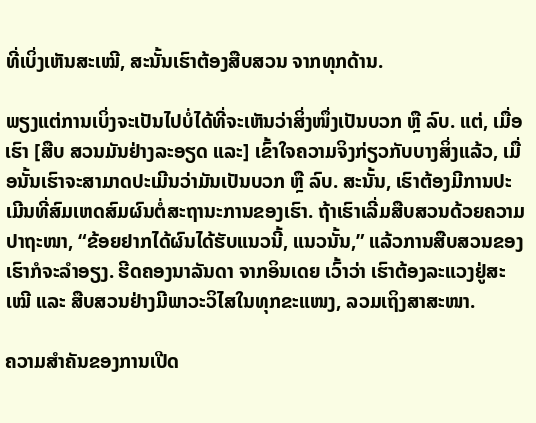ທີ່ເບິ່ງເຫັນສະເໝີ, ສະນັ້ນເຮົາຕ້ອງສືບສວນ ຈາກທຸກດ້ານ.

ພຽງແຕ່ການເບິ່ງຈະເປັນໄປບໍ່ໄດ້ທີ່ຈະເຫັນວ່າສິ່ງໜຶ່ງເປັນບວກ ຫຼື ລົບ. ແຕ່, ເມື່ອເຮົາ [ສືບ ສວນມັນຢ່າງລະອຽດ ແລະ] ເຂົ້າໃຈຄວາມຈິງກ່ຽວກັບບາງສິ່ງແລ້ວ, ເມື່ອນັ້ນເຮົາຈະສາມາດປະເມີນວ່າມັນເປັນບວກ ຫຼື ລົບ. ສະນັ້ນ, ເຮົາຕ້ອງມີການປະເມີນທີ່ສົມເຫດສົມຜົນຕໍ່ສະຖານະການຂອງເຮົາ. ຖ້າເຮົາເລີ່ມສືບສວນດ້ວຍຄວາມປາຖະໜາ, “ຂ້ອຍຢາກໄດ້ຜົນໄດ້ຮັບແນວນີ້, ແນວນັ້ນ,” ແລ້ວການສືບສວນຂອງເຮົາກໍຈະລຳອຽງ. ຮີດຄອງນາລັນດາ ຈາກອິນເດຍ ເວົ້າວ່າ ເຮົາຕ້ອງລະແວງຢູ່ສະເໝີ ແລະ ສືບສວນຢ່າງມີພາວະວິໄສໃນທຸກຂະແໜງ, ລວມເຖິງສາສະໜາ.

ຄວາມສຳຄັນຂອງການເປີດ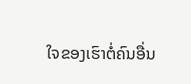ໃຈຂອງເຮົາຕໍ່ຄົນອື່ນ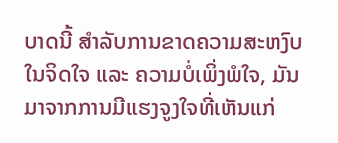ບາດນີ້ ສຳລັບການຂາດຄວາມສະຫງົບໃນຈິດໃຈ ແລະ ຄວາມບໍ່ເພິ່ງພໍໃຈ, ມັນມາຈາກການມີແຮງຈູງໃຈທີ່ເຫັນແກ່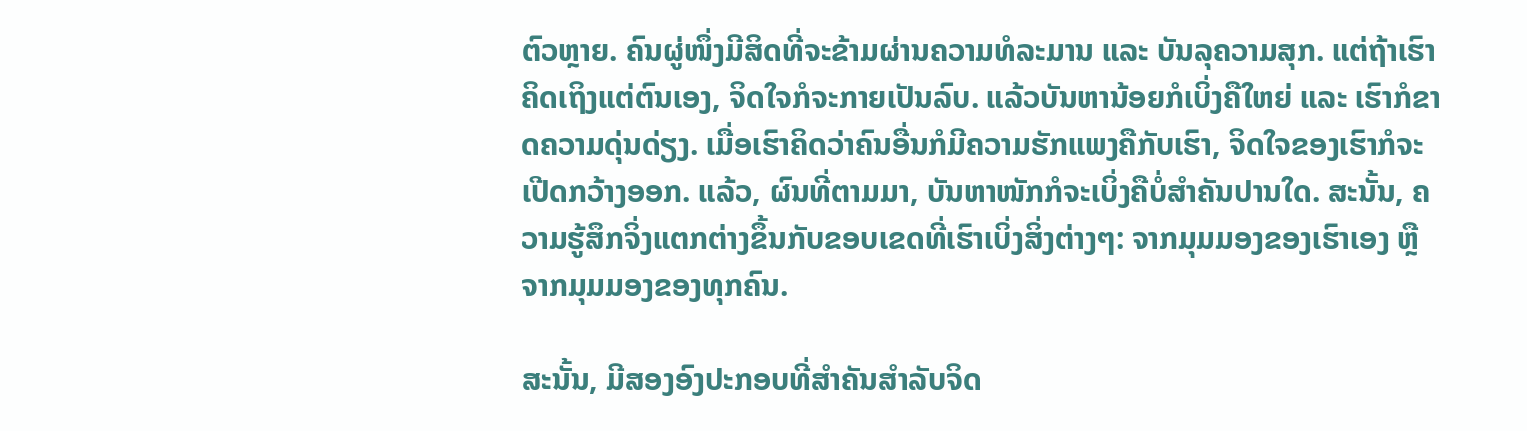ຕົວຫຼາຍ. ຄົນຜູ່ໜຶ່ງມີສິດທີ່ຈະຂ້າມຜ່ານຄວາມທໍລະມານ ແລະ ບັນລຸຄວາມສຸກ. ແຕ່ຖ້າເຮົາຄິດເຖິງແຕ່ຕົນເອງ, ຈິດໃຈກໍຈະກາຍເປັນລົບ. ແລ້ວບັນຫານ້ອຍກໍເບິ່ງຄືໃຫຍ່ ແລະ ເຮົາກໍຂາດຄວາມດຸ່ນດ່ຽງ. ເມື່ອເຮົາຄິດວ່າຄົນອື່ນກໍມີຄວາມຮັກແພງຄືກັບເຮົາ, ຈິດໃຈຂອງເຮົາກໍຈະເປີດກວ້າງອອກ. ແລ້ວ, ຜົນທີ່ຕາມມາ, ບັນຫາໜັກກໍຈະເບິ່ງຄືບໍ່ສຳຄັນປານໃດ. ສະນັ້ນ, ຄວາມຮູ້ສຶກຈິ່ງແຕກຕ່າງຂຶ້ນກັບຂອບເຂດທີ່ເຮົາເບິ່ງສິ່ງຕ່າງໆ: ຈາກມຸມມອງຂອງເຮົາເອງ ຫຼື ຈາກມຸມມອງຂອງທຸກຄົນ.

ສະນັ້ນ, ມີສອງອົງປະກອບທີ່ສຳຄັນສຳລັບຈິດ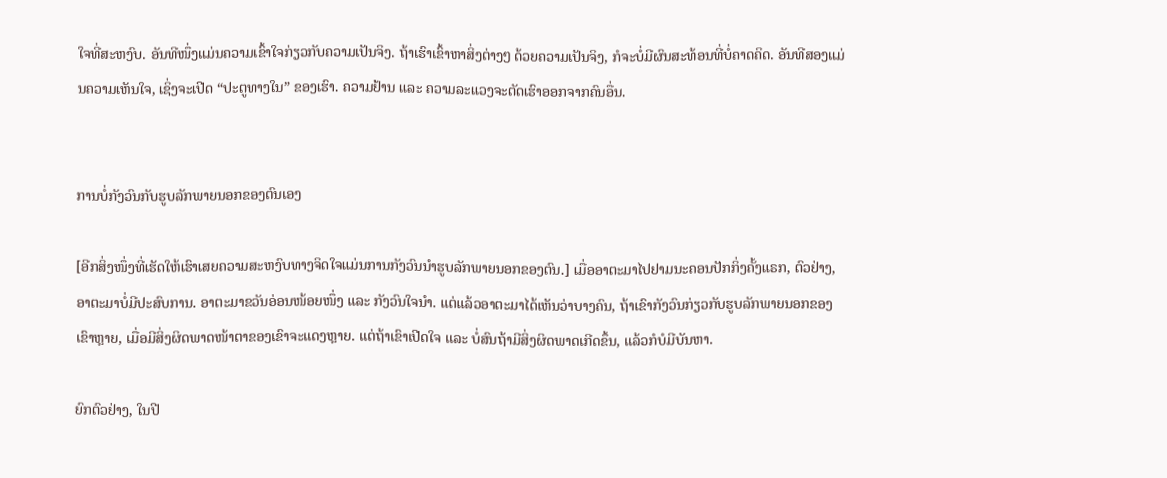ໃຈທີ່ສະຫງົບ. ອັນທີໜຶ່ງແມ່ນຄວາມເຂົ້າໃຈກ່ຽວກັບຄວາມເປັນຈິງ. ຖ້າເຮົາເຂົ້າຫາສິ່ງຕ່າງໆ ດ້ວຍຄວາມເປັນຈິງ, ກໍຈະບໍ່ມີຜົນສະທ້ອນທີ່ບໍ່ຄາດຄິດ. ອັນທີສອງແມ່ນຄວາມເຫັນໃຈ, ເຊິ່ງຈະເປີດ “ປະຕູທາງໃນ” ຂອງເຮົາ. ຄວາມຢ້ານ ແລະ ຄວາມລະແວງຈະຕັດເຮົາອອກຈາກຄົນອື່ນ.


ການບໍ່ກັງວົນກັບຮູບລັກພາຍນອກຂອງຕົນເອງ

[ອີກສິ່ງໜຶ່ງທີ່ເຮັດໃຫ້ເຮົາເສຍຄວາມສະຫງົບທາງຈິດໃຈແມ່ນການກັງວົນນຳຮູບລັກພາຍນອກຂອງຕົນ.] ເມື່ອອາຕະມາໄປຢາມນະຄອນປັກກິ່ງຄັ້ງແຣກ, ຕົວຢ່າງ, ອາຕະມາບໍ່ມີປະສົບການ. ອາຕະມາຂວັນອ່ອນໜ້ອຍໜຶ່ງ ແລະ ກັງວົນໃຈນຳ. ແຕ່ແລ້ວອາຕະມາໄດ້ເຫັນວ່າບາງຄົນ, ຖ້າເຂົາກັງວົນກ່ຽວກັບຮູບລັກພາຍນອກຂອງເຂົາຫຼາຍ, ເມື່ອມີສິ່ງຜິດພາດໜ້າຕາຂອງເຂົາຈະແດງຫຼາຍ. ແຕ່ຖ້າເຂົາເປີດໃຈ ແລະ ບໍ່ສົນຖ້າມີສິ່ງຜິດພາດເກີດຂຶ້ນ, ແລ້ວກໍບໍມີບັນຫາ.

ຍົກຕົວຢ່າງ, ໃນປີ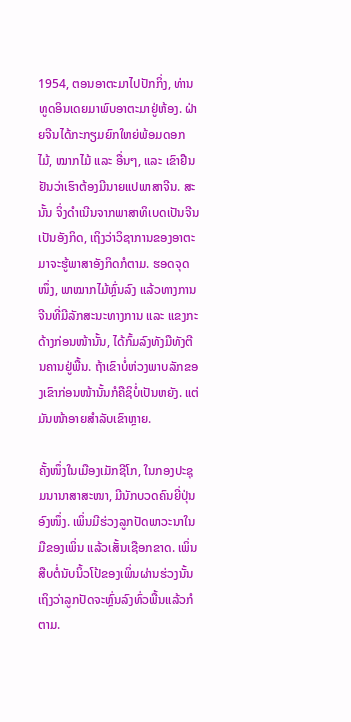1954, ຕອນອາຕະມາໄປປັກກິ່ງ, ທ່ານທູດອິນເດຍມາພົບອາຕະມາຢູ່ຫ້ອງ. ຝ່າຍຈີນໄດ້ກະກຽມຍົກໃຫຍ່ພ້ອມດອກໄມ້, ໝາກໄມ້ ແລະ ອື່ນໆ, ແລະ ເຂົາຢືນຢັນວ່າເຮົາຕ້ອງມີນາຍແປພາສາຈີນ. ສະນັ້ນ ຈິ່ງດຳເນີນຈາກພາສາທິເບດເປັນຈີນເປັນອັງກິດ, ເຖິງວ່າວິຊາການຂອງອາຕະມາຈະຮູ້ພາສາອັງກິດກໍຕາມ. ຮອດຈຸດໜຶ່ງ, ພາໝາກໄມ້ຫຼົ່ນລົງ ແລ້ວທາງການຈີນທີ່ມີລັກສະນະທາງການ ແລະ ແຂງກະດ້າງກ່ອນໜ້ານັ້ນ, ໄດ້ກົ້ມລົງທັງມືທັງຕີນຄານຢູ່ພື້ນ. ຖ້າເຂົາບໍ່ຫ່ວງພາບລັກຂອງເຂົາກ່ອນໜ້ານັ້ນກໍຄືຊິບໍ່ເປັນຫຍັງ. ແຕ່ມັນໜ້າອາຍສຳລັບເຂົາຫຼາຍ.

ຄັ້ງໜຶ່ງໃນເມືອງເມັກຊີໂກ, ໃນກອງປະຊຸມນານາສາສະໜາ, ມີນັກບວດຄົນຍີ່ປຸ່ນອົງໜຶ່ງ. ເພິ່ນມີຮ່ວງລູກປັດພາວະນາໃນມືຂອງເພິ່ນ ແລ້ວເສັ້ນເຊືອກຂາດ. ເພິ່ນສືບຕໍ່ນັບນິ້ວໂປ້ຂອງເພິ່ນຜ່ານຮ່ວງນັ້ນເຖິງວ່າລູກປັດຈະຫຼົ່ນລົງທົ່ວພື້ນແລ້ວກໍຕາມ.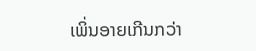ເພິ່ນອາຍເກີນກວ່າ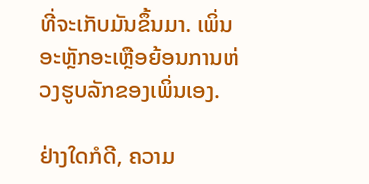ທີ່ຈະເກັບມັນຂຶ້ນມາ. ເພິ່ນອະຫຼັກອະເຫຼືອຍ້ອນການຫ່ວງຮູບລັກຂອງເພິ່ນເອງ.

ຢ່າງໃດກໍດີ, ຄວາມ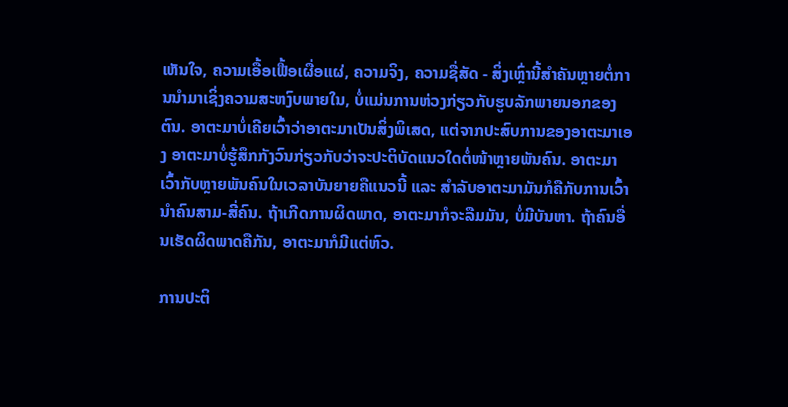ເຫັນໃຈ, ຄວາມເອື້ອເຟື້ອເຜື່ອແຜ່, ຄວາມຈິງ, ຄວາມຊື່ສັດ - ສິ່ງເຫຼົ່ານີ້ສຳຄັນຫຼາຍຕໍ່ການນຳມາເຊິ່ງຄວາມສະຫງົບພາຍໃນ, ບໍ່ແມ່ນການຫ່ວງກ່ຽວກັບຮູບລັກພາຍນອກຂອງຕົນ. ອາຕະມາບໍ່ເຄີຍເວົ້າວ່າອາຕະມາເປັນສິ່ງພິເສດ, ແຕ່ຈາກປະສົບການຂອງອາຕະມາເອງ ອາຕະມາບໍ່ຮູ້ສຶກກັງວົນກ່ຽວກັບວ່າຈະປະຕິບັດແນວໃດຕໍ່ໜ້າຫຼາຍພັນຄົນ. ອາຕະມາເວົ້າກັບຫຼາຍພັນຄົນໃນເວລາບັນຍາຍຄືແນວນີ້ ແລະ ສຳລັບອາຕະມາມັນກໍຄືກັບການເວົ້ານຳຄົນສາມ-ສີ່ຄົນ. ຖ້າເກີດການຜິດພາດ, ອາຕະມາກໍຈະລືມມັນ, ບໍ່ມີບັນຫາ. ຖ້າຄົນອື່ນເຮັດຜິດພາດຄືກັນ, ອາຕະມາກໍມີແຕ່ຫົວ.

ການປະຕິ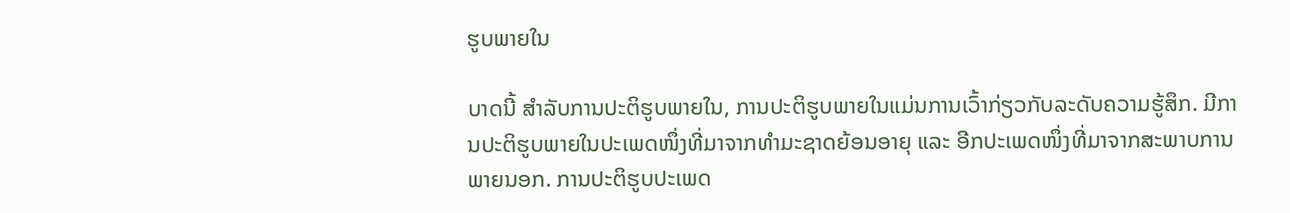ຮູບພາຍໃນ

ບາດນີ້ ສຳລັບການປະຕິຮູບພາຍໃນ, ການປະຕິຮູບພາຍໃນແມ່ນການເວົ້າກ່ຽວກັບລະດັບຄວາມຮູ້ສຶກ. ມີການປະຕິຮູບພາຍໃນປະເພດໜຶ່ງທີ່ມາຈາກທຳມະຊາດຍ້ອນອາຍຸ ແລະ ອີກປະເພດໜຶ່ງທີ່ມາຈາກສະພາບການພາຍນອກ. ການປະຕິຮູບປະເພດ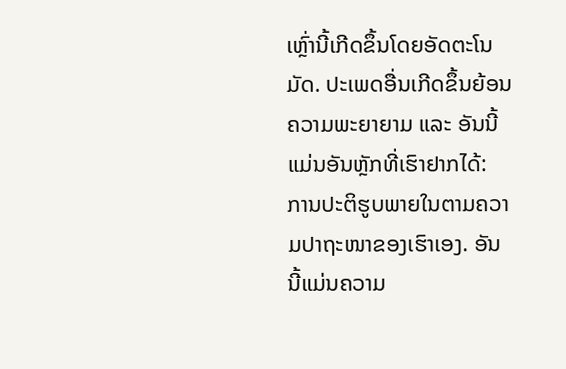ເຫຼົ່ານີ້ເກີດຂຶ້ນໂດຍອັດຕະໂນມັດ. ປະເພດອື່ນເກີດຂຶ້ນຍ້ອນຄວາມພະຍາຍາມ ແລະ ອັນນີ້ແມ່ນອັນຫຼັກທີ່ເຮົາຢາກໄດ້: ການປະຕິຮູບພາຍໃນຕາມຄວາມປາຖະໜາຂອງເຮົາເອງ. ອັນນີ້ແມ່ນຄວາມ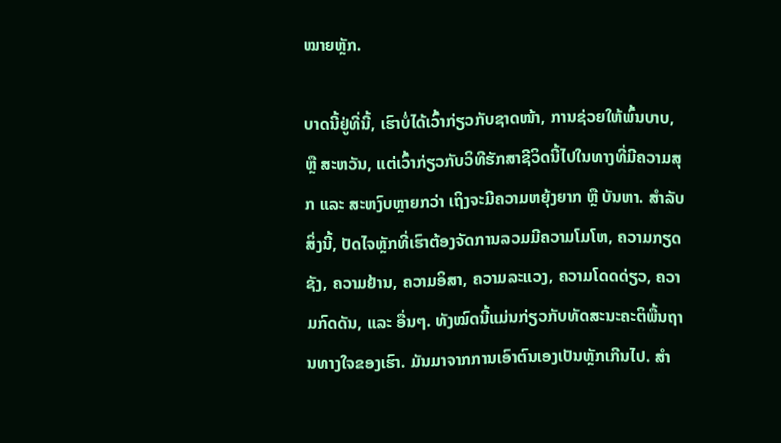ໝາຍຫຼັກ.

ບາດນີ້ຢູ່ທີ່ນີ້, ເຮົາບໍ່ໄດ້ເວົ້າກ່ຽວກັບຊາດໜ້າ, ການຊ່ວຍໃຫ້ພົ້ນບາບ, ຫຼື ສະຫວັນ, ແຕ່ເວົ້າກ່ຽວກັບວິທີຮັກສາຊີວິດນີ້ໄປໃນທາງທີ່ມີຄວາມສຸກ ແລະ ສະຫງົບຫຼາຍກວ່າ ເຖິງຈະມີຄວາມຫຍຸ້ງຍາກ ຫຼື ບັນຫາ. ສຳລັບສິ່ງນີ້, ປັດໄຈຫຼັກທີ່ເຮົາຕ້ອງຈັດການລວມມີຄວາມໂມໂຫ, ຄວາມກຽດຊັງ, ຄວາມຢ້ານ, ຄວາມອິສາ, ຄວາມລະແວງ, ຄວາມໂດດດ່ຽວ, ຄວາມກົດດັນ, ແລະ ອື່ນໆ. ທັງໝົດນີ້ແມ່ນກ່ຽວກັບທັດສະນະຄະຕິພື້ນຖານທາງໃຈຂອງເຮົາ. ມັນມາຈາກການເອົາຕົນເອງເປັນຫຼັກເກີນໄປ. ສຳ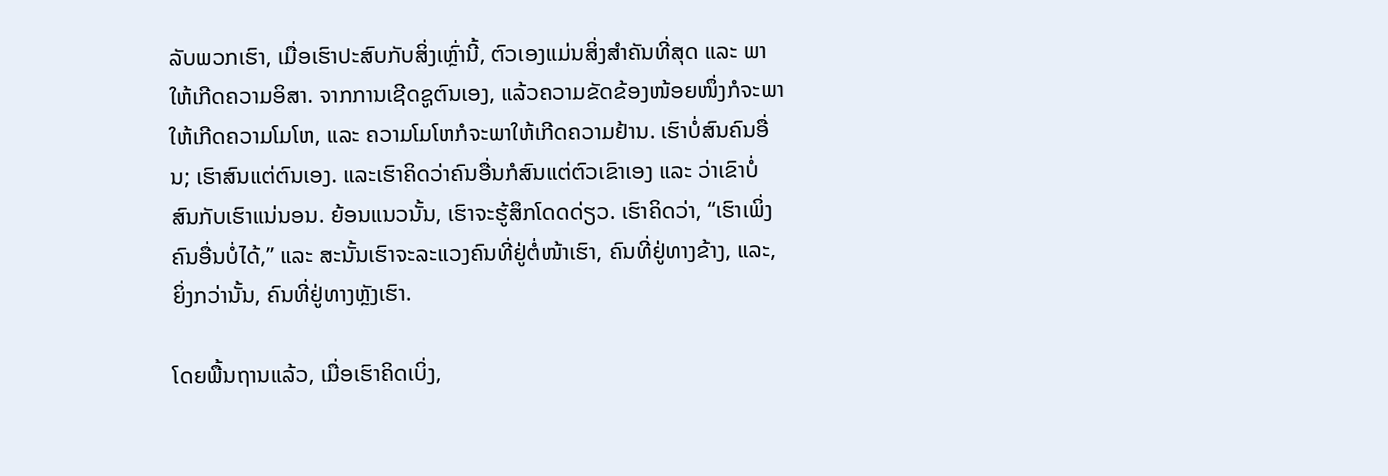ລັບພວກເຮົາ, ເມື່ອເຮົາປະສົບກັບສິ່ງເຫຼົ່ານີ້, ຕົວເອງແມ່ນສິ່ງສຳຄັນທີ່ສຸດ ແລະ ພາໃຫ້ເກີດຄວາມອິສາ. ຈາກການເຊີດຊູຕົນເອງ, ແລ້ວຄວາມຂັດຂ້ອງໜ້ອຍໜຶ່ງກໍຈະພາໃຫ້ເກີດຄວາມໂມໂຫ, ແລະ ຄວາມໂມໂຫກໍຈະພາໃຫ້ເກີດຄວາມຢ້ານ. ເຮົາບໍ່ສົນຄົນອື່ນ; ເຮົາສົນແຕ່ຕົນເອງ. ແລະເຮົາຄິດວ່າຄົນອື່ນກໍສົນແຕ່ຕົວເຂົາເອງ ແລະ ວ່າເຂົາບໍ່ສົນກັບເຮົາແນ່ນອນ. ຍ້ອນແນວນັ້ນ, ເຮົາຈະຮູ້ສຶກໂດດດ່ຽວ. ເຮົາຄິດວ່າ, “ເຮົາເພິ່ງຄົນອື່ນບໍ່ໄດ້,” ແລະ ສະນັ້ນເຮົາຈະລະແວງຄົນທີ່ຢູ່ຕໍ່ໜ້າເຮົາ, ຄົນທີ່ຢູ່ທາງຂ້າງ, ແລະ, ຍິ່ງກວ່ານັ້ນ, ຄົນທີ່ຢູ່ທາງຫຼັງເຮົາ.

ໂດຍພື້ນຖານແລ້ວ, ເມື່ອເຮົາຄິດເບິ່ງ,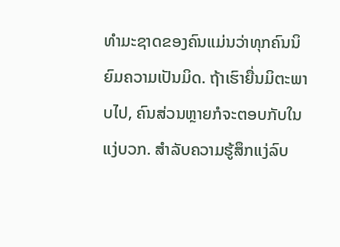ທຳມະຊາດຂອງຄົນແມ່ນວ່າທຸກຄົນນິຍົມຄວາມເປັນມິດ. ຖ້າເຮົາຍື່ນມິຕະພາບໄປ, ຄົນສ່ວນຫຼາຍກໍຈະຕອບກັບໃນແງ່ບວກ. ສຳລັບຄວາມຮູ້ສຶກແງ່ລົບ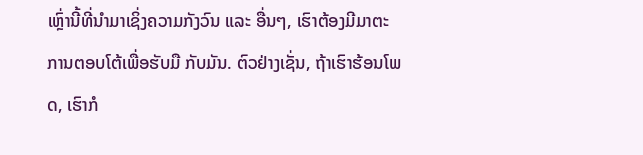ເຫຼົ່ານີ້ທີ່ນຳມາເຊິ່ງຄວາມກັງວົນ ແລະ ອື່ນໆ, ເຮົາຕ້ອງມີມາຕະການຕອບໂຕ້ເພື່ອຮັບມື ກັບມັນ. ຕົວຢ່າງເຊັ່ນ, ຖ້າເຮົາຮ້ອນໂພດ, ເຮົາກໍ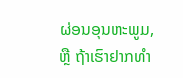ຜ່ອນອຸນຫະພູມ, ຫຼື ຖ້າເຮົາຢາກທຳ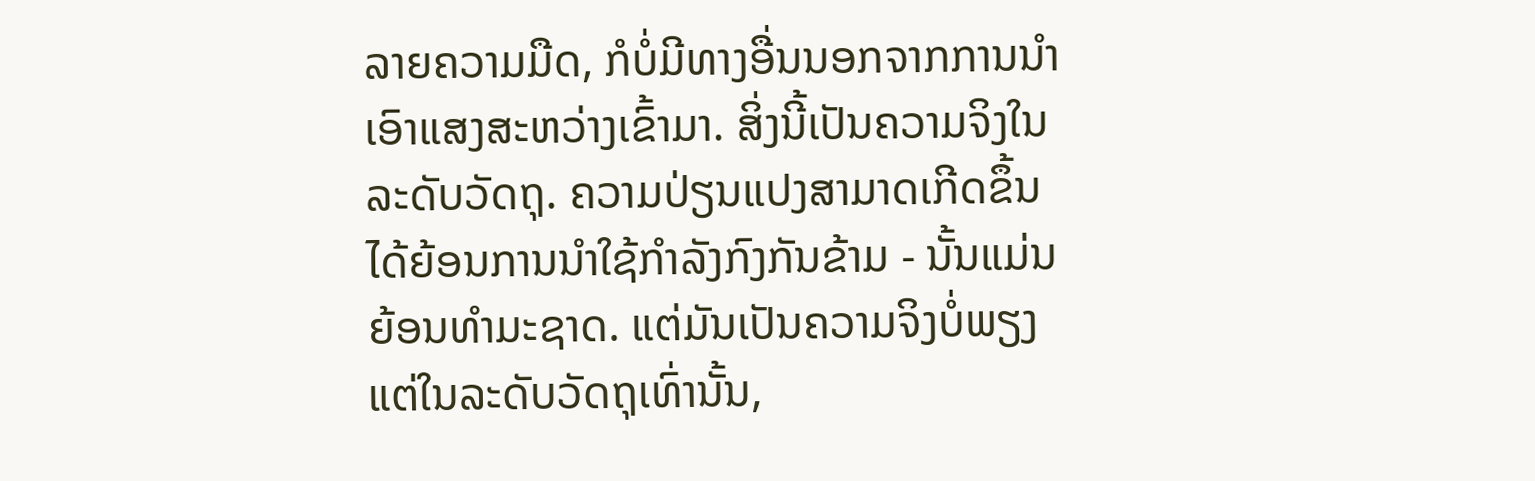ລາຍຄວາມມືດ, ກໍບໍ່ມີທາງອື່ນນອກຈາກການນຳເອົາແສງສະຫວ່າງເຂົ້າມາ. ສິ່ງນີ້ເປັນຄວາມຈິງໃນລະດັບວັດຖຸ. ຄວາມປ່ຽນແປງສາມາດເກີດຂຶ້ນໄດ້ຍ້ອນການນຳໃຊ້ກຳລັງກົງກັນຂ້າມ - ນັ້ນແມ່ນຍ້ອນທຳມະຊາດ. ແຕ່ມັນເປັນຄວາມຈິງບໍ່ພຽງແຕ່ໃນລະດັບວັດຖຸເທົ່ານັ້ນ,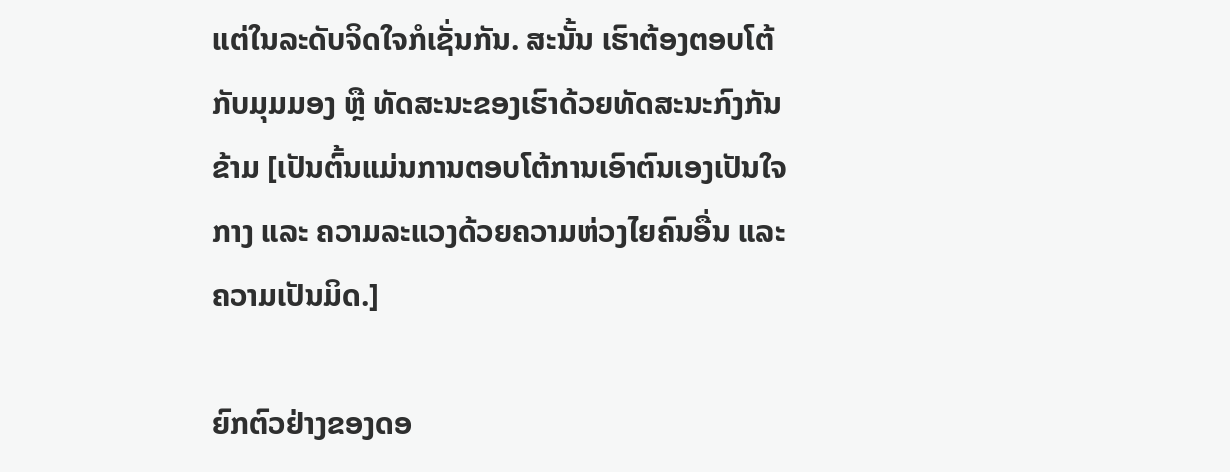ແຕ່ໃນລະດັບຈິດໃຈກໍເຊັ່ນກັນ. ສະນັ້ນ ເຮົາຕ້ອງຕອບໂຕ້ກັບມຸມມອງ ຫຼື ທັດສະນະຂອງເຮົາດ້ວຍທັດສະນະກົງກັນຂ້າມ [ເປັນຕົ້ນແມ່ນການຕອບໂຕ້ການເອົາຕົນເອງເປັນໃຈກາງ ແລະ ຄວາມລະແວງດ້ວຍຄວາມຫ່ວງໄຍຄົນອື່ນ ແລະ ຄວາມເປັນມິດ.]

ຍົກຕົວຢ່າງຂອງດອ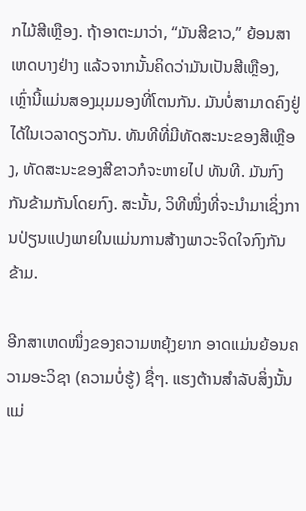ກໄມ້ສີເຫຼືອງ. ຖ້າອາຕະມາວ່າ, “ມັນສີຂາວ,” ຍ້ອນສາເຫດບາງຢ່າງ ແລ້ວຈາກນັ້ນຄິດວ່າມັນເປັນສີເຫຼືອງ, ເຫຼົ່ານີ້ແມ່ນສອງມຸມມອງທີ່ໂຕນກັນ. ມັນບໍ່ສາມາດຄົງຢູ່ໄດ້ໃນເວລາດຽວກັນ. ທັນທີທີ່ມີທັດສະນະຂອງສີເຫຼືອງ, ທັດສະນະຂອງສີຂາວກໍຈະຫາຍໄປ ທັນທີ. ມັນກົງກັນຂ້າມກັນໂດຍກົງ. ສະນັ້ນ, ວິທີໜຶ່ງທີ່ຈະນຳມາເຊິ່ງການປ່ຽນແປງພາຍໃນແມ່ນການສ້າງພາວະຈິດໃຈກົງກັນຂ້າມ.

ອີກສາເຫດໜຶ່ງຂອງຄວາມຫຍຸ້ງຍາກ ອາດແມ່ນຍ້ອນຄວາມອະວິຊາ (ຄວາມບໍ່ຮູ້) ຊື່ໆ. ແຮງຕ້ານສຳລັບສິ່ງນັ້ນແມ່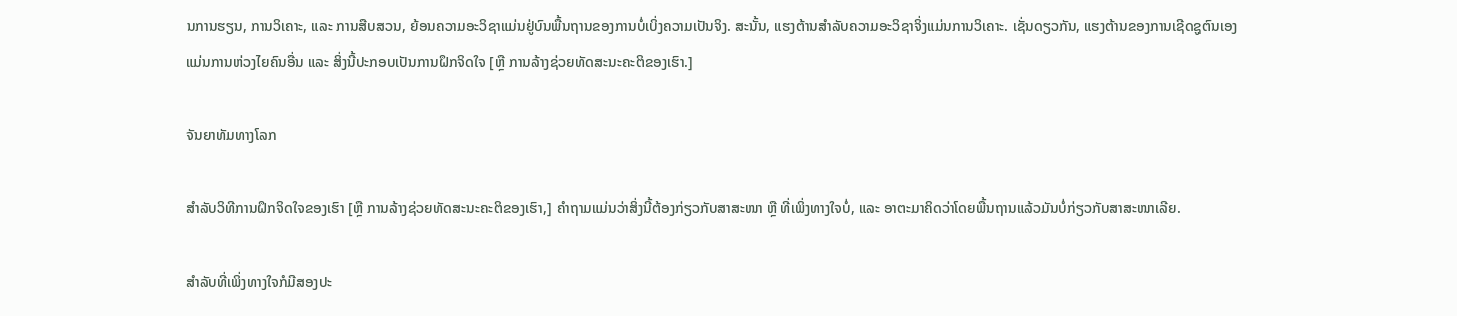ນການຮຽນ, ການວິເຄາະ, ແລະ ການສືບສວນ, ຍ້ອນຄວາມອະວິຊາແມ່ນຢູ່ບົນພື້ນຖານຂອງການບໍ່ເບິ່ງຄວາມເປັນຈິງ. ສະນັ້ນ, ແຮງຕ້ານສຳລັບຄວາມອະວິຊາຈິ່ງແມ່ນການວິເຄາະ. ເຊັ່ນດຽວກັນ, ແຮງຕ້ານຂອງການເຊີດຊູຕົນເອງແມ່ນການຫ່ວງໄຍຄົນອື່ນ ແລະ ສິ່ງນີ້ປະກອບເປັນການຝຶກຈິດໃຈ [ຫຼື ການລ້າງຊ່ວຍທັດສະນະຄະຕິຂອງເຮົາ.]

ຈັນຍາທັມທາງໂລກ

ສຳລັບວິທີການຝຶກຈິດໃຈຂອງເຮົາ [ຫຼື ການລ້າງຊ່ວຍທັດສະນະຄະຕິຂອງເຮົາ,] ຄຳຖາມແມ່ນວ່າສິ່ງນີ້ຕ້ອງກ່ຽວກັບສາສະໜາ ຫຼື ທີ່ເພິ່ງທາງໃຈບໍ່, ແລະ ອາຕະມາຄິດວ່າໂດຍພື້ນຖານແລ້ວມັນບໍ່ກ່ຽວກັບສາສະໜາເລີຍ.

ສຳລັບທີ່ເພິ່ງທາງໃຈກໍມີສອງປະ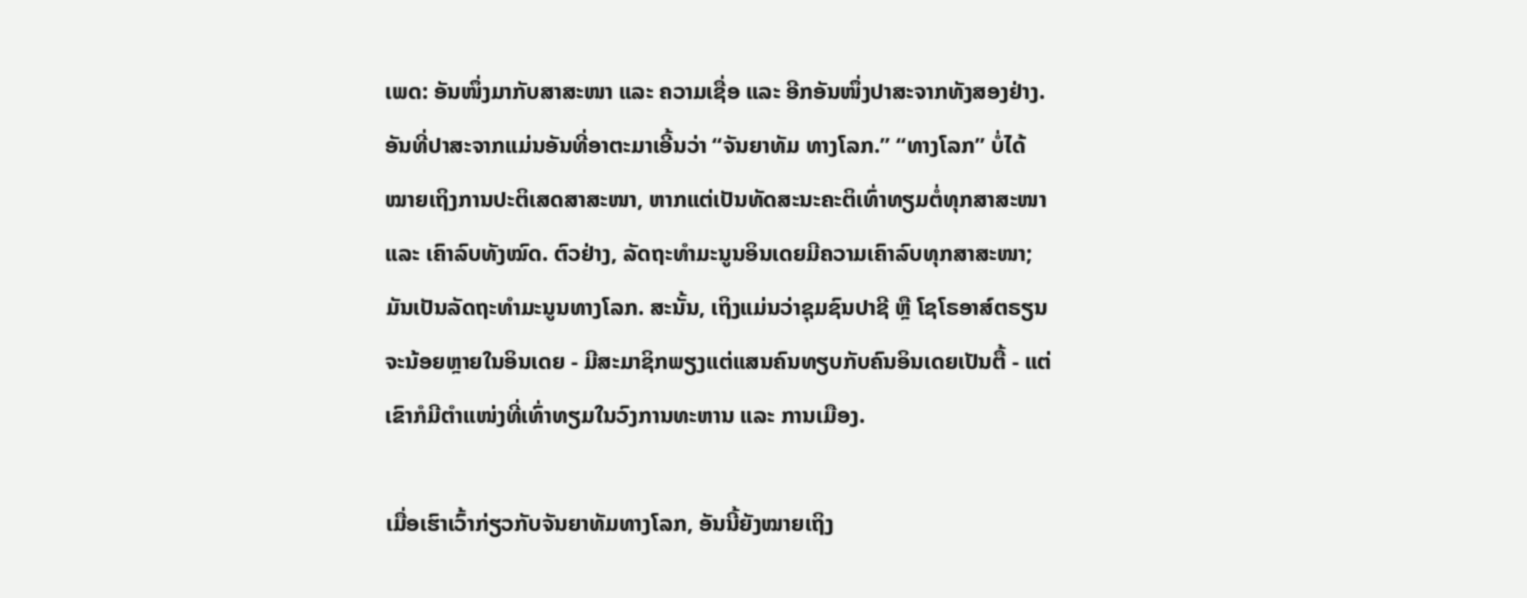ເພດ: ອັນໜຶ່ງມາກັບສາສະໜາ ແລະ ຄວາມເຊື່ອ ແລະ ອີກອັນໜຶ່ງປາສະຈາກທັງສອງຢ່າງ. ອັນທີ່ປາສະຈາກແມ່ນອັນທີ່ອາຕະມາເອີ້ນວ່າ “ຈັນຍາທັມ ທາງໂລກ.” “ທາງໂລກ” ບໍ່ໄດ້ໝາຍເຖິງການປະຕິເສດສາສະໜາ, ຫາກແຕ່ເປັນທັດສະນະຄະຕິເທົ່າທຽມຕໍ່ທຸກສາສະໜາ ແລະ ເຄົາລົບທັງໝົດ. ຕົວຢ່າງ, ລັດຖະທຳມະນູນອິນເດຍມີຄວາມເຄົາລົບທຸກສາສະໜາ; ມັນເປັນລັດຖະທຳມະນູນທາງໂລກ. ສະນັ້ນ, ເຖິງແມ່ນວ່າຊຸມຊົນປາຊີ ຫຼື ໂຊໂຣອາສ໌ຕຣຽນຈະນ້ອຍຫຼາຍໃນອິນເດຍ - ມີສະມາຊິກພຽງແຕ່ແສນຄົນທຽບກັບຄົນອິນເດຍເປັນຕື້ - ແຕ່ເຂົາກໍມີຕຳແໜ່ງທີ່ເທົ່າທຽມໃນວົງການທະຫານ ແລະ ການເມືອງ.

ເມື່ອເຮົາເວົ້າກ່ຽວກັບຈັນຍາທັມທາງໂລກ, ອັນນີ້ຍັງໝາຍເຖິງ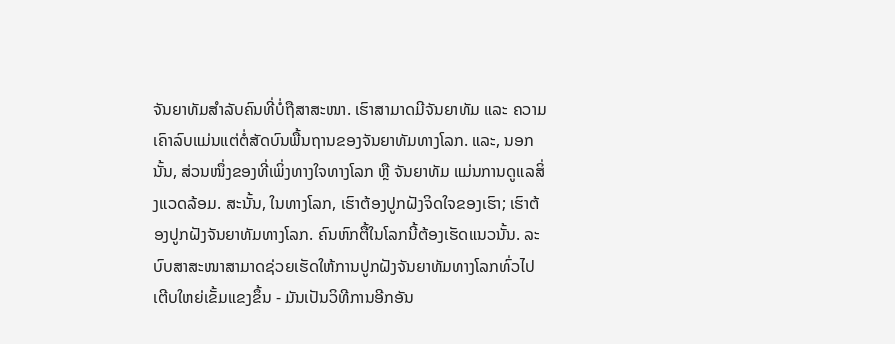ຈັນຍາທັມສຳລັບຄົນທີ່ບໍ່ຖືສາສະໜາ. ເຮົາສາມາດມີຈັນຍາທັມ ແລະ ຄວາມເຄົາລົບແມ່ນແຕ່ຕໍ່ສັດບົນພື້ນຖານຂອງຈັນຍາທັມທາງໂລກ. ແລະ, ນອກນັ້ນ, ສ່ວນໜຶ່ງຂອງທີ່ເພິ່ງທາງໃຈທາງໂລກ ຫຼື ຈັນຍາທັມ ແມ່ນການດູແລສິ່ງແວດລ້ອມ. ສະນັ້ນ, ໃນທາງໂລກ, ເຮົາຕ້ອງປູກຝັງຈິດໃຈຂອງເຮົາ; ເຮົາຕ້ອງປູກຝັງຈັນຍາທັມທາງໂລກ. ຄົນຫົກຕື້ໃນໂລກນີ້ຕ້ອງເຮັດແນວນັ້ນ. ລະບົບສາສະໜາສາມາດຊ່ວຍເຮັດໃຫ້ການປູກຝັງຈັນຍາທັມທາງໂລກທົ່ວໄປເຕີບໃຫຍ່ເຂັ້ມແຂງຂຶ້ນ - ມັນເປັນວິທີການອີກອັນ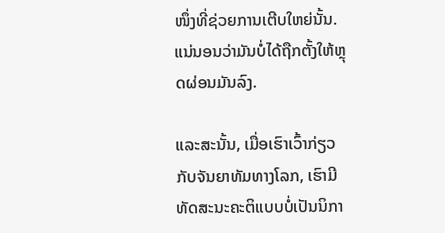ໜຶ່ງທີ່ຊ່ວຍການເຕີບໃຫຍ່ນັ້ນ. ແນ່ນອນວ່າມັນບໍ່ໄດ້ຖືກຕັ້ງໃຫ້ຫຼຸດຜ່ອນມັນລົງ.

ແລະສະນັ້ນ, ເມື່ອເຮົາເວົ້າກ່ຽວກັບຈັນຍາທັມທາງໂລກ, ເຮົາມີທັດສະນະຄະຕິແບບບໍ່ເປັນນິກາ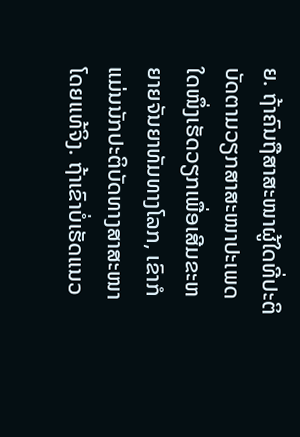ຍ. ຖ້າຄົນຖືສາສະໜາຜູ້ໃດທີ່ປະຕິບັດຕາມວຽກສາສະໜາປະເພດໃດໜຶ່ງເຮັດວຽກເພື່ອເສີມຂະຫຍາຍຈັນຍາທັມທາງໂລກ, ເຂົາກໍແມ່ນນັກປະຕິບັດທາງສາສະໜາໂດຍແທ້ຈິງ. ຖ້າເຂົາບໍ່ເຮັດແນວ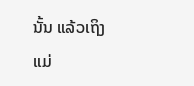ນັ້ນ ແລ້ວເຖິງແມ່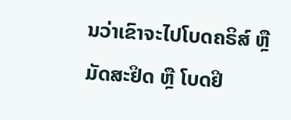ນວ່າເຂົາຈະໄປໂບດຄຣິສ໌ ຫຼື ມັດສະຢິດ ຫຼື ໂບດຢິ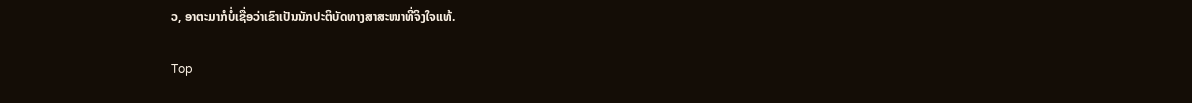ວ, ອາຕະມາກໍບໍ່ເຊື່ອວ່າເຂົາເປັນນັກປະຕິບັດທາງສາສະໜາທີ່ຈິງໃຈແທ້.

Top